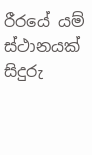රීරයේ යම් ස්ථානයක් සිදුරු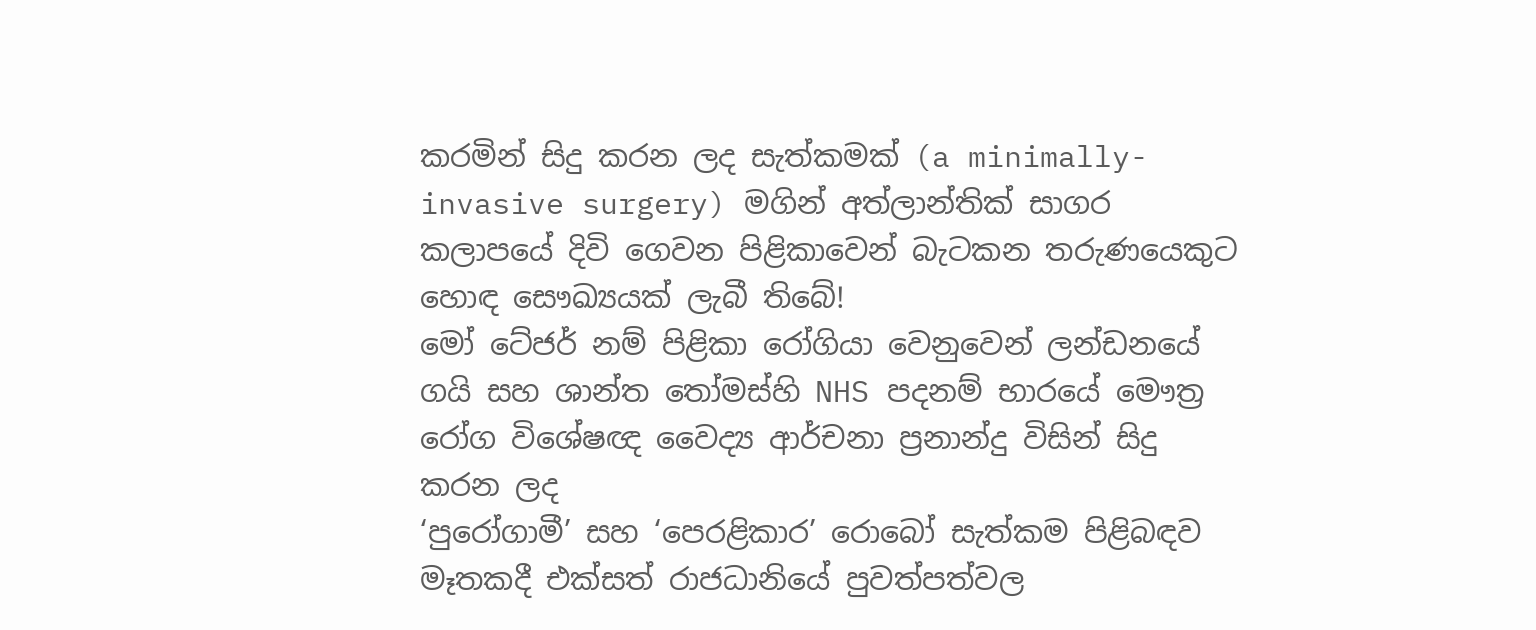කරමින් සිදු කරන ලද සැත්කමක් (a minimally-invasive surgery) මගින් අත්ලාන්තික් සාගර කලාපයේ දිවි ගෙවන පිළිකාවෙන් බැටකන තරුණයෙකුට හොඳ සෞඛ්‍යයක් ලැබී තිබේ!
මෝ ටේජර් නම් පිළිකා රෝගියා වෙනුවෙන් ලන්ඩනයේ ගයි සහ ශාන්ත තෝමස්හි NHS පදනම් භාරයේ මෞත්‍ර රෝග විශේෂඥ වෛද්‍ය ආර්චනා ප්‍රනාන්දු විසින් සිදු කරන ලද
‘පුරෝගාමී’ සහ ‘පෙරළිකාර’ රොබෝ සැත්කම පිළිබඳව මෑතකදී එක්සත් රාජධානියේ පුවත්පත්වල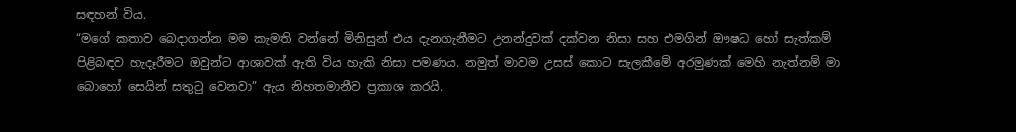සඳහන් විය.
“මගේ කතාව බෙදාගන්න මම කැමති වන්නේ මිනිසුන් එය දැනගැනීමට උනන්දුවක් දක්වන නිසා සහ එමගින් ඖෂධ හෝ සැත්කම් පිළිබඳව හැදෑරීමට ඔවුන්ට ආශාවක් ඇති විය හැකි නිසා පමණය. නමුත් මාවම උසස් කොට සැලකීමේ අරමුණක් මෙහි නැත්නම් මා බොහෝ සෙයින් සතුටු වෙනවා” ඇය නිහතමානීව ප්‍රකාශ කරයි.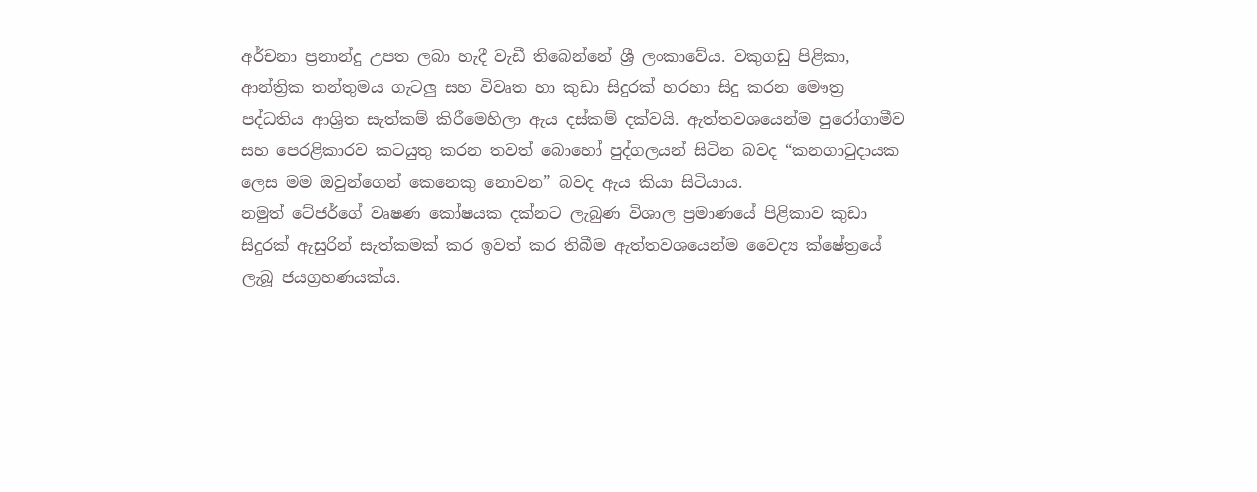අර්චනා ප්‍රනාන්දු උපත ලබා හැදී වැඩී තිබෙන්නේ ශ්‍රී ලංකාවේය. වකුගඩු පිළිකා, ආන්ත්‍රික තන්තුමය ගැටලු සහ විවෘත හා කුඩා සිදුරක් හරහා සිදු කරන මෞත්‍ර පද්ධතිය ආශ්‍රිත සැත්කම් කිරීමෙහිලා ඇය දස්කම් දක්වයි. ඇත්තවශයෙන්ම පුරෝගාමීව සහ පෙරළිකාරව කටයුතු කරන තවත් බොහෝ පුද්ගලයන් සිටින බවද “කනගාටුදායක ලෙස මම ඔවුන්ගෙන් කෙනෙකු නොවන” බවද ඇය කියා සිටියාය.
නමුත් ටේජර්ගේ වෘෂණ කෝෂයක දක්නට ලැබුණ විශාල ප්‍රමාණයේ පිළිකාව කුඩා සිදුරක් ඇසුරින් සැත්කමක් කර ඉවත් කර තිබීම ඇත්තවශයෙන්ම වෛද්‍ය ක්ෂේත්‍රයේ ලැබූ ජයග්‍රහණයක්ය.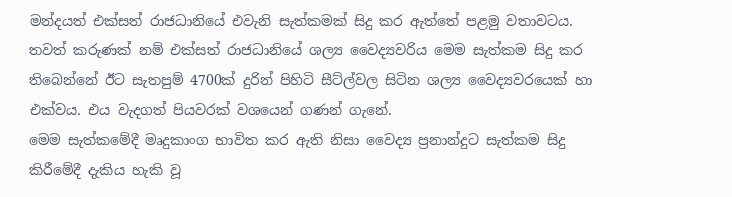මන්දයත් එක්සත් රාජධානියේ එවැනි සැත්කමක් සිදු කර ඇත්තේ පළමු වතාවටය.
තවත් කරුණක් නම් එක්සත් රාජධානියේ ශල්‍ය වෛද්‍යවරිය මෙම සැත්කම සිදු කර තිබෙන්නේ ඊට සැතපුම් 4700ක් දුරින් පිහිටි සීට්ල්වල සිටින ශල්‍ය වෛද්‍යවරයෙක් හා එක්වය. එය වැදගත් පියවරක් වශයෙන් ගණන් ගැනේ.
මෙම සැත්කමේදී මෘදුකාංග භාවිත කර ඇති නිසා වෛද්‍ය ප්‍රනාන්දුට සැත්කම සිදු කිරීමේදී දැකිය හැකි වූ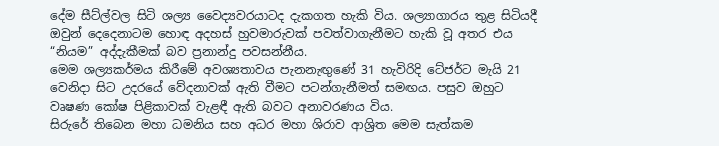දේම සීට්ල්වල සිටි ශල්‍ය වෛද්‍යවරයාටද දැකගත හැකි විය. ශල්‍යාගාරය තුළ සිටියදී ඔවුන් දෙදෙනාටම හොඳ අදහස් හුවමාරුවක් පවත්වාගැනීමට හැකි වූ අතර එය “නියම” අද්දැකීමක් බව ප්‍රනාන්දු පවසන්නීය.
මෙම ශල්‍යකර්මය කිරීමේ අවශ්‍යතාවය පැනනැඟුණේ 31 හැවිරිදි ටේජර්ට මැයි 21 වෙනිදා සිට උද‍රයේ වේදනාවක් ඇති වීමට පටන්ගැනීමත් සමඟය. පසුව ඔහුට වෘෂණ කෝෂ පිළිකාවක් වැළඳී ඇති බවට අනාවරණය විය.
සිරුරේ තිබෙන මහා ධමනිය සහ අධර මහා ශිරාව ආශ්‍රිත මෙම සැත්කම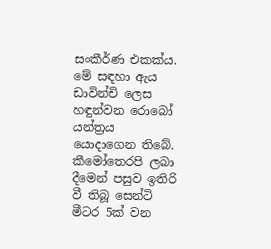සංකීර්ණ එකක්ය. මේ සඳහා ඇය ඩාවින්චි ලෙස හඳුන්වන රොබෝ යන්ත්‍රය යොදාගෙන තිබේ. කීමෝතෙරපි ලබා දීමෙන් පසුව ඉතිරි වී තිබූ සෙන්ටි මීටර 5ක් වන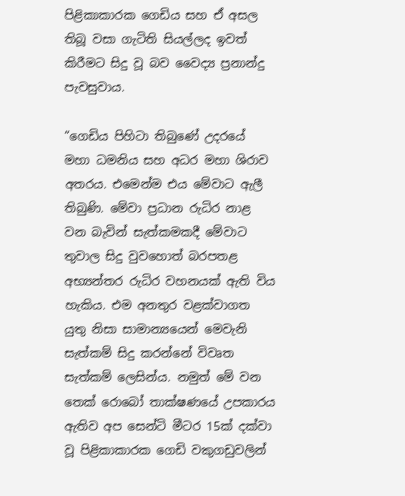පිළිකාකාරක ගෙඩිය සහ ඒ අසල තිබූ වසා ගැටිති සියල්ලද ඉවත් කිරීමට සිදු වූ බව වෛද්‍ය ප්‍රනාන්දු පැවසුවාය.

“ගෙඩිය පිහිටා තිබුණේ උදරයේ මහා ධමනිය සහ අධර මහා ශිරාව අතරය. එමෙන්ම එය මේවාට ඇලී තිබුණි. මේවා ප්‍රධාන රුධිර නාළ වන බැවින් සැත්කමකදී මේවාට තුවාල සිදු වුවහොත් බරපතළ අභ්‍යන්තර රුධිර වහනයක් ඇති විය හැකිය. එම අනතුර වළක්වාගත යුතු නිසා සාමාන්‍යයෙන් මෙවැනි සැත්කම් සිදු කරන්නේ විවෘත සැත්කම් ලෙසින්ය. නමුත් මේ වන තෙක් රොබෝ තාක්ෂණයේ උපකාරය ඇතිව අප සෙන්ටි මීටර 15ක් දක්වා වූ පිළිකාකාරක ගෙඩි වකුගඩුවලින්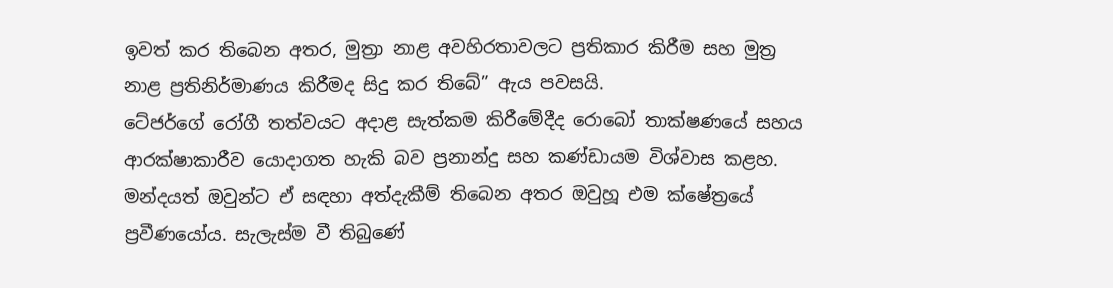ඉවත් කර තිබෙන අතර, මුත්‍රා නාළ අවහිරතාවලට ප්‍රතිකාර කිරීම සහ මුත්‍ර නාළ ප්‍රතිනිර්මාණය කිරීමද සිදු කර තිබේ” ඇය පවසයි.
ටේජර්ගේ රෝගී තත්වයට අදාළ සැත්කම කිරීමේදීද රොබෝ තාක්ෂණයේ සහය ආරක්ෂාකාරීව යොදාගත හැකි බව ප්‍රනාන්දු සහ කණ්ඩායම විශ්වාස කළහ. මන්දයත් ඔවුන්ට ඒ සඳහා අත්දැකීම් තිබෙන අතර ඔවුහූ එම ක්ෂේත්‍රයේ ප්‍රවීණයෝය. සැලැස්ම වී තිබුණේ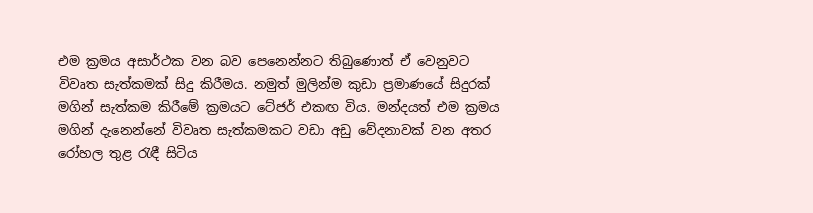එම ක්‍රමය අසාර්ථක වන බව පෙනෙන්නට තිබුණොත් ඒ වෙනුවට විවෘත සැත්කමක් සිදු කිරීමය. නමුත් මුලින්ම කුඩා ප්‍රමාණයේ සිදුරක් මගින් සැත්කම කිරීමේ ක්‍රමයට ටේජර් එකඟ විය. මන්දයත් එම ක්‍රමය මගින් දැනෙන්නේ විවෘත සැත්කමකට වඩා අඩු වේදනාවක් වන අතර රෝහල තුළ රැඳී සිටිය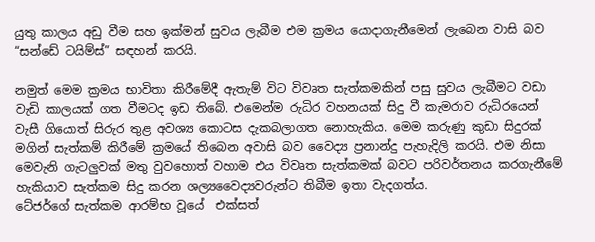යුතු කාලය අඩු වීම සහ ඉක්මන් සුවය ලැබීම එම ක්‍රමය යොදාගැනීමෙන් ලැබෙන වාසි බව “සන්ඩේ ටයිම්ස්” සඳහන් කරයි.

නමුත් මෙම ක්‍රමය භාවිතා කිරීමේදී ඇතැම් විට විවෘත සැත්කමකින් පසු සුවය ලැබීමට වඩා වැඩි කාලයක් ගත වීමටද ඉඩ තිබේ. එමෙන්ම රුධිර වහනයක් සිදු වී කැමරාව රුධිරයෙන් වැසී ගියොත් සිරුර තුළ අවශ්‍ය කොටස දැකබලාගත නොහැකිය. මෙම කරුණු කුඩා සිදුරක් මගින් සැත්කම් කිරීමේ ක්‍රමයේ තිබෙන අවාසි බව වෛද්‍ය ප්‍රනාන්දු පැහැදිලි කරයි. එම නිසා මෙවැනි ගැටලුවක් මතු වුවහොත් වහාම එය විවෘත සැත්කමක් බවට පරිවර්තනය කරගැනීමේ හැකියාව සැත්කම සිදු කරන ශල්‍යවෛද්‍යවරුන්ට තිබීම ඉතා වැදගත්ය.
ටේජර්ගේ සැත්කම ආරම්භ වූයේ  එක්සත්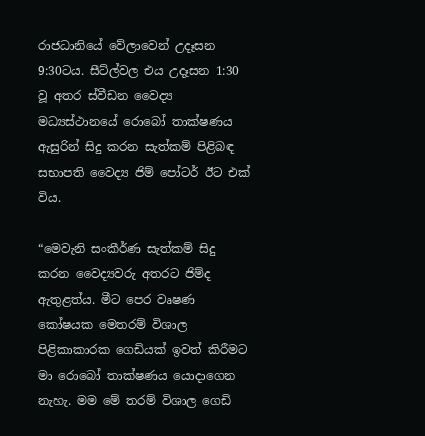රාජධානියේ වේලාවෙන් උදෑසන 9:30ටය. සීට්ල්වල එය උදෑසන 1:30 වූ අතර ස්වීඩන වෛද්‍ය මධ්‍යස්ථානයේ රොබෝ තාක්ෂණය ඇසුරින් සිදු කරන සැත්කම් පිළිබඳ සභාපති වෛද්‍ය ජිම් ‍පෝටර් ඊට එක් විය.

“මෙවැනි සංකීර්ණ සැත්කම් සිදු කරන වෛද්‍යවරු අතරට ජිම්ද ඇතුළත්ය. මීට පෙර වෘෂණ කෝෂයක මෙතරම් විශාල පිළිකාකාරක ගෙඩියක් ඉවත් කිරීමට මා රොබෝ තාක්ෂණය යොදාගෙන නැහැ. මම ‍මේ තරම් විශාල ගෙඩි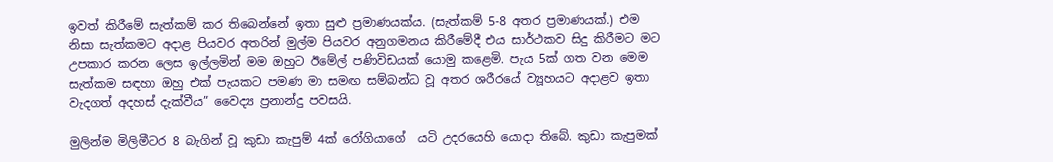ඉවත් කිරීමේ සැත්කම් කර තිබෙන්නේ ඉතා සුළු ප්‍රමාණයක්ය. (සැත්කම් 5-8 අතර ප්‍රමාණයක්.) එම නිසා සැත්කමට අදාළ පියවර අතරින් මුල්ම පියවර අනුගමනය කිරීමේදී එය සාර්ථකව සිදු කිරීමට මට උපකාර කරන ලෙස ඉල්ලමින් මම ඔහුට ඊමේල් පණිවිඩයක් යොමු කළෙමි. පැය 5ක් ගත වන මෙම සැත්කම සඳහා ඔහු එක් පැයකට පමණ මා සමඟ සම්බන්ධ වූ අතර ශරීරයේ ව්‍යූහයට අදාළව ඉතා වැදගත් අදහස් දැක්වීය” වෛද්‍ය ප්‍රනාන්දු පවසයි.

මුලින්ම මිලිමීටර 8 බැගින් වූ කුඩා කැපුම් 4ක් රෝගියාගේ  යටි උදරයෙහි යොදා තිබේ. කුඩා කැපුමක්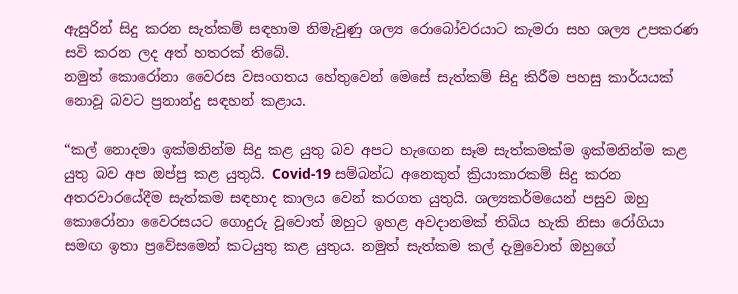ඇසුරින් සිදු කරන සැත්කම් සඳහාම නිමැවුණු ශල්‍ය රොබෝවරයාට කැමරා සහ ශල්‍ය උපකරණ සවි කරන ලද අත් හතරක් තිබේ.
නමුත් කොරෝනා වෛරස වසංගතය හේතුවෙන් මෙසේ සැත්කම් සිදු කිරීම පහසු කාර්යයක් නොවූ බවට ප්‍රනාන්දු සඳහන් කළාය.

“කල් නොදමා ඉක්මනින්ම සිදු කළ යුතු බව අපට හැ‍ඟෙන සෑම සැත්කමක්ම ඉක්මනින්ම කළ යුතු බව අප ඔප්පු කළ යුතුයි. Covid-19 සම්බන්ධ අනෙකුත් ක්‍රියාකාරකම් සිදු කරන අතරවාරයේදීම සැත්කම සඳහාද කාලය වෙන් කරගත යුතුයි. ශල්‍යකර්මයෙන් පසුව ඔහු කොරෝනා වෛරසයට ගොදුරු වූවොත් ඔහුට ඉහළ අවදානමක් තිබිය හැකි නිසා රෝගියා සමඟ ඉතා ප්‍රවේසමෙන් කටයුතු කළ යුතුය. නමුත් සැත්කම කල් දැමුවොත් ඔහුගේ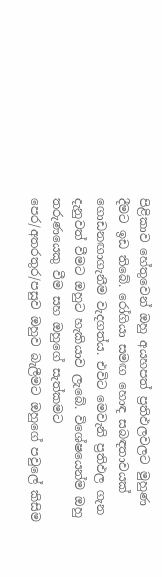පිළිකාව හේතුවෙන් ඔහු අයහපත් ප්‍රතිඵලවලට මුහුණ දීමට ඉඩ තිබේ. රෝගියා සමඟ හොඳ සබඳතාවයක් ගොඩනඟාගැනීම වැදගත්ය. එවිට මෙවැනි ප්‍රතිඵල ගැන දැනුවත් වීමට ඔහුට හැකියාව ලැබේ. විශේෂයෙන්ම ඔහු තරුණයෙකු වීම සහ ඔහුගේ සැත්කමට පෙර/අතරතුර/පසුව ඔහුව බැලීමට ඔහුගේ පවුලේ කිසිම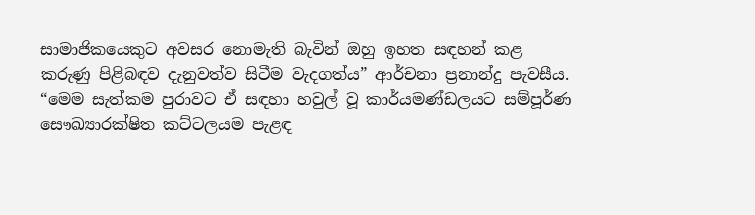සාමාජිකයෙකුට අවසර නොමැති බැවින් ඔහු ඉහත සඳහන් කළ කරුණු පිළිබඳව දැනුවත්ව සිටීම වැදගත්ය” ආර්චනා ප්‍රනාන්දු පැවසීය.
“මෙම සැත්කම පුරාවට ඒ සඳහා හවුල් වූ කාර්යමණ්ඩලයට සම්පූර්ණ සෞඛ්‍යාරක්ෂිත කට්ටලයම පැළඳ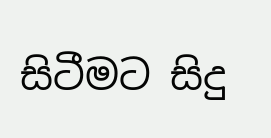සිටීමට සිදු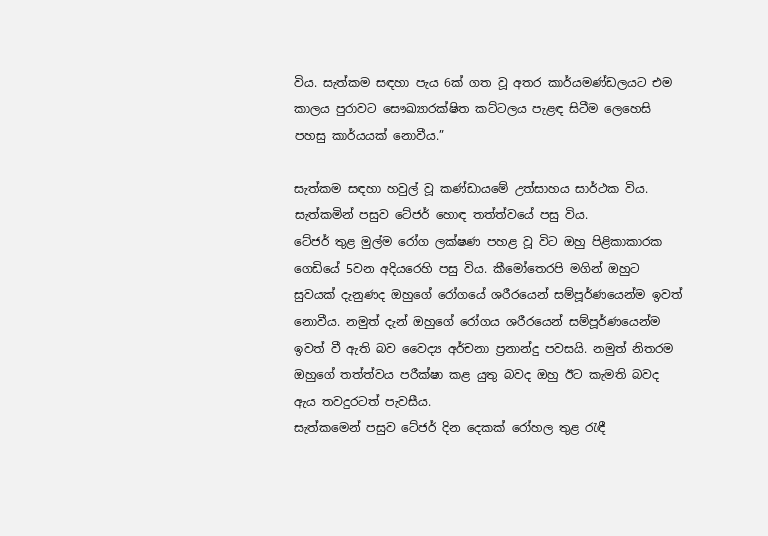විය. සැත්කම සඳහා පැය 6ක් ගත වූ අතර කාර්යමණ්ඩලයට එම කාලය පුරාවට සෞඛ්‍යාරක්ෂිත කට්ටලය පැළඳ සිටීම ලෙහෙසි පහසු කාර්යයක් නොවීය.”

සැත්කම සඳහා හවුල් වූ කණ්ඩායමේ උත්සාහය සාර්ථක විය. සැත්කමින් පසුව ටේජර් හොඳ තත්ත්වයේ පසු විය.
ටේජර් තුළ මුල්ම රෝග ලක්ෂණ පහළ වූ විට ඔහු පිළිකාකාරක ගෙඩියේ 5වන අදියරෙහි පසු විය. කීමෝතෙරපි මගින් ඔහුට සුවයක් දැනුණද ඔහුගේ රෝගයේ ශරීරයෙන් සම්පූර්ණයෙන්ම ඉවත් නොවීය. නමුත් දැන් ඔහුගේ රෝගය ශරීරයෙන් සම්පූර්ණයෙන්ම ඉවත් වී ඇති බව වෛද්‍ය අර්චනා ප්‍රනාන්දු පවසයි. නමුත් නිතරම ඔහුගේ තත්ත්වය පරීක්ෂා කළ යුතු බවද ඔහු ඊට කැමති බවද ඇය තවදුරටත් පැවසීය.
සැත්කමෙන් පසුව ටේජර් දින දෙකක් රෝහල තුළ රැඳී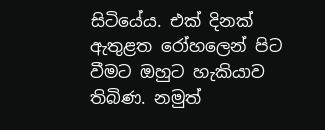සිටියේය. එක් දිනක් ඇතුළත රෝහලෙන් පිට වීමට ඔහුට හැකියාව තිබිණ. නමුත්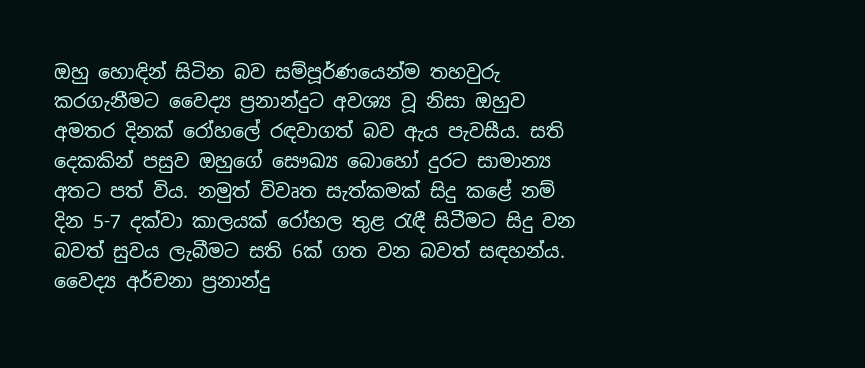ඔහු හොඳින් සිටින බව සම්පූර්ණයෙන්ම තහවුරු කරගැනීමට වෛද්‍ය ප්‍රනාන්දුට අවශ්‍ය වූ නිසා ඔහුව අමතර දිනක් රෝහලේ රඳවාගත් බව ඇය පැවසීය. සති දෙකකින් පසුව ඔහුගේ සෞඛ්‍ය බොහෝ දුරට සාමාන්‍ය අතට පත් විය. නමුත් විවෘත සැත්කමක් සිදු කළේ නම් දින 5-7 දක්වා කාලයක් රෝහල තුළ රැඳී සිටීමට සිදු වන බවත් සුවය ලැබීමට සති 6ක් ගත වන බවත් සඳහන්ය.
වෛද්‍ය අර්චනා ප්‍රනාන්දු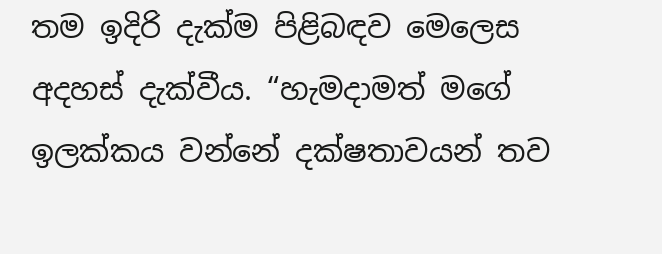තම ඉදිරි දැක්ම පිළිබඳව මෙලෙස අදහස් දැක්වීය. “හැමදාමත් මගේ ඉලක්කය වන්නේ දක්ෂතාවයන් තව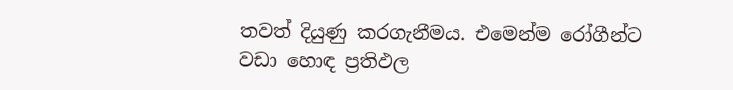තවත් දියුණු කරගැනීමය. එමෙන්ම රෝගීන්ට වඩා හොඳ ප්‍රතිඵල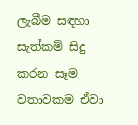ලැබීම සඳහා සැත්කම් සිදු කරන සෑම වතාවකම ඒවා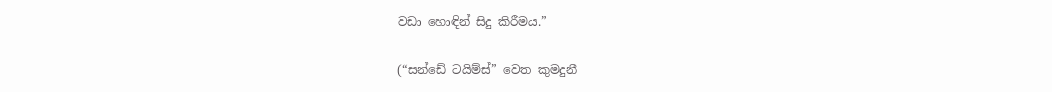වඩා හොඳින් සිදු කිරීමය.”

(“සන්ඩේ ටයිම්ස්” වෙත කුමදුනී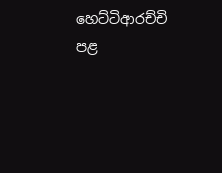හෙට්ටිආරච්චි පළ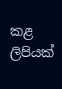කළ ලිපියක්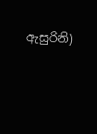ඇසුරිනි)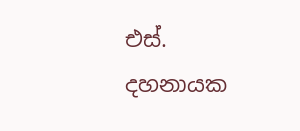එස්. දහනායක